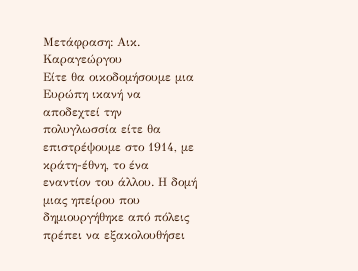Μετάφραση: Αικ. Καραγεώργου
Είτε θα οικοδομήσουμε μια Ευρώπη ικανή να αποδεχτεί την πολυγλωσσία είτε θα επιστρέψουμε στο 1914, με κράτη-έθνη, το ένα εναντίον του άλλου. Η δομή μιας ηπείρου που δημιουργήθηκε από πόλεις πρέπει να εξακολουθήσει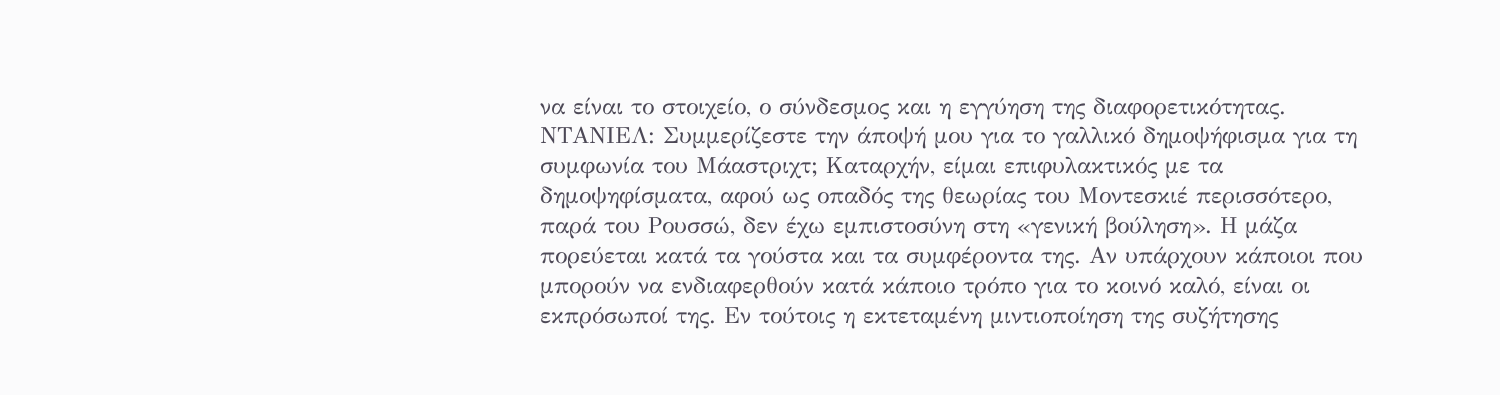να είναι το στοιχείο, ο σύνδεσμος και η εγγύηση της διαφορετικότητας.
ΝΤΑΝΙΕΛ: Συμμερίζεστε την άποψή μου για το γαλλικό δημοψήφισμα για τη συμφωνία του Μάαστριχτ; Kαταρχήν, είμαι επιφυλακτικός με τα δημοψηφίσματα, αφού ως οπαδός της θεωρίας του Μοντεσκιέ περισσότερο, παρά του Ρουσσώ, δεν έχω εμπιστοσύνη στη «γενική βούληση». Η μάζα πορεύεται κατά τα γούστα και τα συμφέροντα της. Αν υπάρχουν κάποιοι που μπορούν να ενδιαφερθούν κατά κάποιο τρόπο για το κοινό καλό, είναι οι εκπρόσωποί της. Εν τούτοις η εκτεταμένη μιντιοποίηση της συζήτησης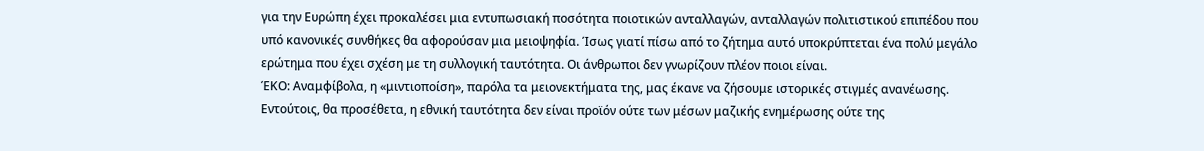για την Ευρώπη έχει προκαλέσει μια εντυπωσιακή ποσότητα ποιοτικών ανταλλαγών, ανταλλαγών πολιτιστικού επιπέδου που υπό κανονικές συνθήκες θα αφορούσαν μια μειοψηφία. Ίσως γιατί πίσω από το ζήτημα αυτό υποκρύπτεται ένα πολύ μεγάλο ερώτημα που έχει σχέση με τη συλλογική ταυτότητα. Οι άνθρωποι δεν γνωρίζουν πλέον ποιοι είναι.
ΈΚΟ: Αναμφίβολα, η «μιντιοποίση», παρόλα τα μειονεκτήματα της, μας έκανε να ζήσουμε ιστορικές στιγμές ανανέωσης. Εντούτοις, θα προσέθετα, η εθνική ταυτότητα δεν είναι προϊόν ούτε των μέσων μαζικής ενημέρωσης ούτε της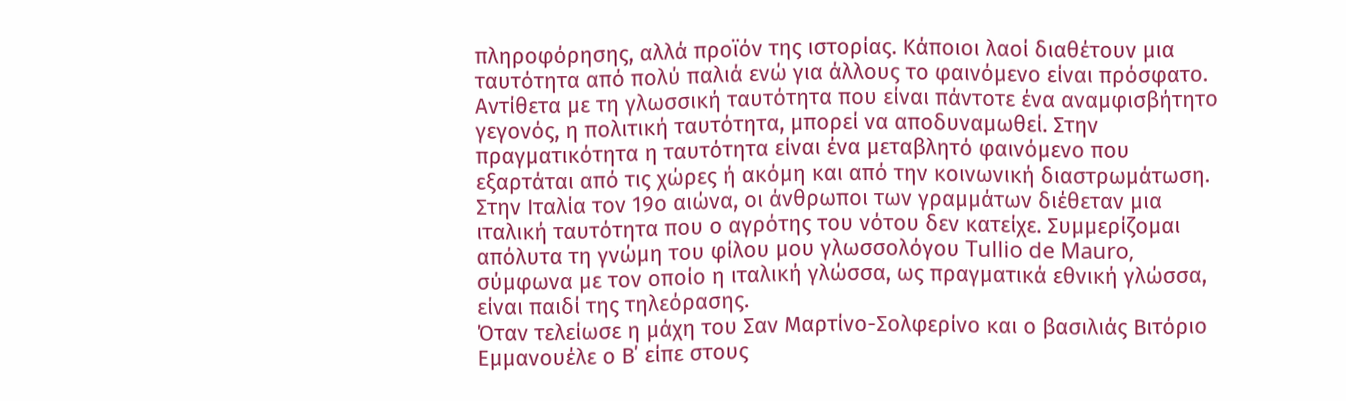πληροφόρησης, αλλά προϊόν της ιστορίας. Κάποιοι λαοί διαθέτουν μια ταυτότητα από πολύ παλιά ενώ για άλλους το φαινόμενο είναι πρόσφατο. Αντίθετα με τη γλωσσική ταυτότητα που είναι πάντοτε ένα αναμφισβήτητο γεγονός, η πολιτική ταυτότητα, μπορεί να αποδυναμωθεί. Στην πραγματικότητα η ταυτότητα είναι ένα μεταβλητό φαινόμενο που εξαρτάται από τις χώρες ή ακόμη και από την κοινωνική διαστρωμάτωση. Στην Ιταλία τον 19ο αιώνα, οι άνθρωποι των γραμμάτων διέθεταν μια ιταλική ταυτότητα που ο αγρότης του νότου δεν κατείχε. Συμμερίζομαι απόλυτα τη γνώμη του φίλου μου γλωσσολόγου Tullio de Mauro, σύμφωνα με τον οποίο η ιταλική γλώσσα, ως πραγματικά εθνική γλώσσα, είναι παιδί της τηλεόρασης.
Όταν τελείωσε η μάχη του Σαν Μαρτίνο-Σολφερίνο και ο βασιλιάς Βιτόριο Εμμανουέλε ο Β΄ είπε στους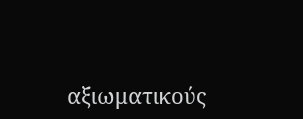αξιωματικούς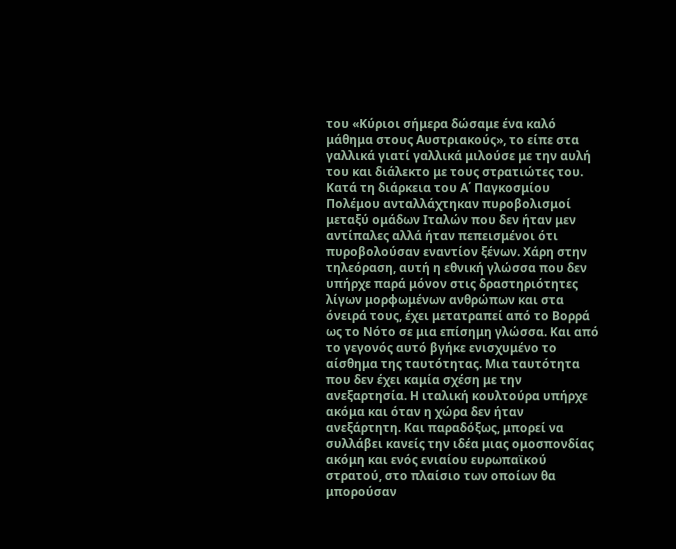του «Κύριοι σήμερα δώσαμε ένα καλό μάθημα στους Αυστριακούς», το είπε στα γαλλικά γιατί γαλλικά μιλούσε με την αυλή του και διάλεκτο με τους στρατιώτες του. Κατά τη διάρκεια του Α΄ Παγκοσμίου Πολέμου ανταλλάχτηκαν πυροβολισμοί μεταξύ ομάδων Ιταλών που δεν ήταν μεν αντίπαλες αλλά ήταν πεπεισμένοι ότι πυροβολούσαν εναντίον ξένων. Χάρη στην τηλεόραση, αυτή η εθνική γλώσσα που δεν υπήρχε παρά μόνον στις δραστηριότητες λίγων μορφωμένων ανθρώπων και στα όνειρά τους, έχει μετατραπεί από το Βορρά ως το Νότο σε μια επίσημη γλώσσα. Και από το γεγονός αυτό βγήκε ενισχυμένο το αίσθημα της ταυτότητας. Μια ταυτότητα που δεν έχει καμία σχέση με την ανεξαρτησία. Η ιταλική κουλτούρα υπήρχε ακόμα και όταν η χώρα δεν ήταν ανεξάρτητη. Και παραδόξως, μπορεί να συλλάβει κανείς την ιδέα μιας ομοσπονδίας ακόμη και ενός ενιαίου ευρωπαϊκού στρατού, στο πλαίσιο των οποίων θα μπορούσαν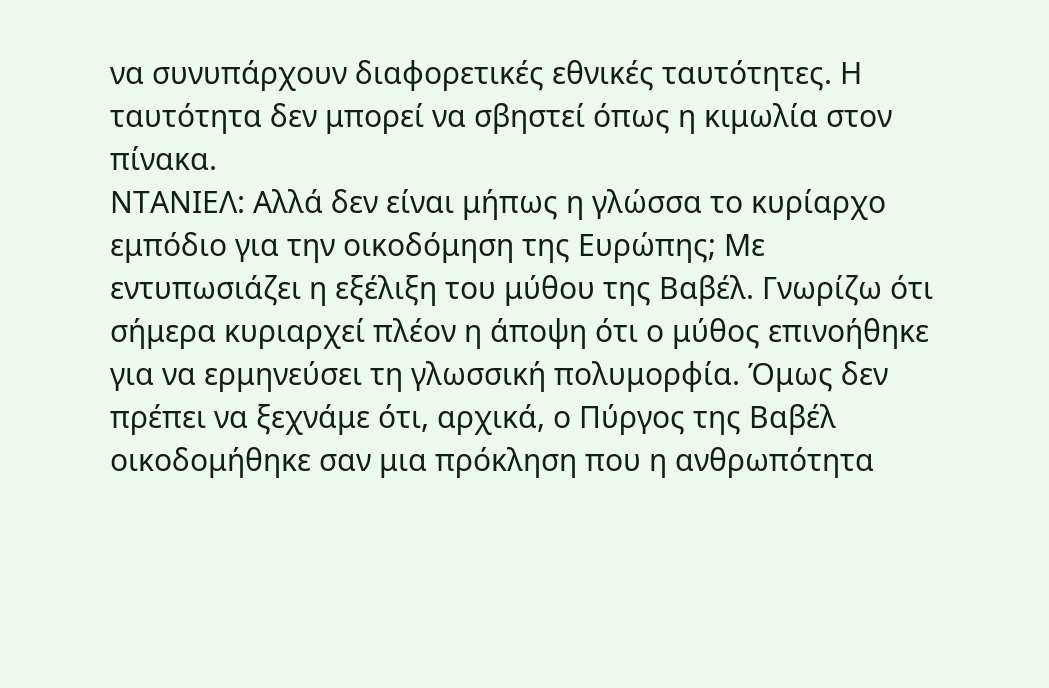να συνυπάρχουν διαφορετικές εθνικές ταυτότητες. Η ταυτότητα δεν μπορεί να σβηστεί όπως η κιμωλία στον πίνακα.
ΝΤΑΝΙΕΛ: Aλλά δεν είναι μήπως η γλώσσα το κυρίαρχο εμπόδιο για την οικοδόμηση της Ευρώπης; Με εντυπωσιάζει η εξέλιξη του μύθου της Βαβέλ. Γνωρίζω ότι σήμερα κυριαρχεί πλέον η άποψη ότι ο μύθος επινοήθηκε για να ερμηνεύσει τη γλωσσική πολυμορφία. Όμως δεν πρέπει να ξεχνάμε ότι, αρχικά, ο Πύργος της Βαβέλ οικοδομήθηκε σαν μια πρόκληση που η ανθρωπότητα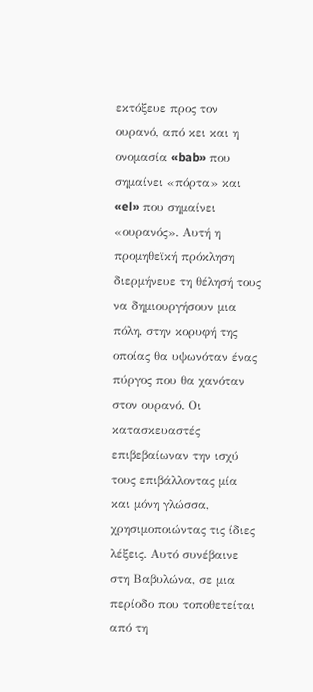εκτόξευε προς τον ουρανό, από κει και η ονομασία «bab» που σημαίνει «πόρτα» και «el» που σημαίνει «ουρανός». Αυτή η προμηθεϊκή πρόκληση διερμήνευε τη θέλησή τους να δημιουργήσουν μια πόλη, στην κορυφή της οποίας θα υψωνόταν ένας πύργος που θα χανόταν στον ουρανό. Οι κατασκευαστές επιβεβαίωναν την ισχύ τους επιβάλλοντας μία και μόνη γλώσσα, χρησιμοποιώντας τις ίδιες λέξεις. Αυτό συνέβαινε στη Βαβυλώνα, σε μια περίοδο που τοποθετείται από τη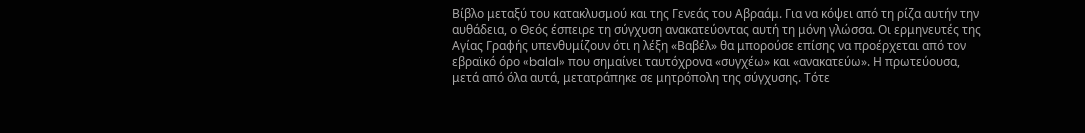Βίβλο μεταξύ του κατακλυσμού και της Γενεάς του Αβραάμ. Για να κόψει από τη ρίζα αυτήν την αυθάδεια, ο Θεός έσπειρε τη σύγχυση ανακατεύοντας αυτή τη μόνη γλώσσα. Οι ερμηνευτές της Αγίας Γραφής υπενθυμίζουν ότι η λέξη «Βαβέλ» θα μπορούσε επίσης να προέρχεται από τον εβραϊκό όρο «balal» που σημαίνει ταυτόχρονα «συγχέω» και «ανακατεύω». Η πρωτεύουσα, μετά από όλα αυτά, μετατράπηκε σε μητρόπολη της σύγχυσης. Τότε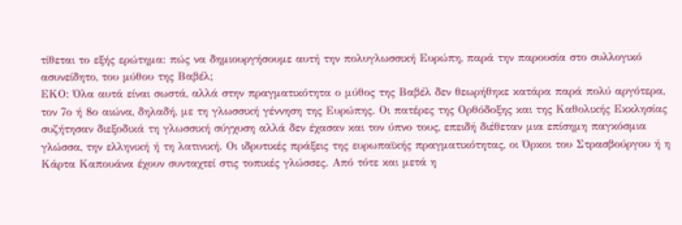τίθεται το εξής ερώτημα: πώς να δημιουργήσουμε αυτή την πολυγλωσσική Ευρώπη, παρά την παρουσία στο συλλογικό ασυνείδητο, του μύθου της Βαβέλ;
ΕΚΟ: Όλα αυτά είναι σωστά, αλλά στην πραγματικότητα ο μύθος της Βαβέλ δεν θεωρήθηκε κατάρα παρά πολύ αργότερα, τον 7ο ή 8ο αιώνα, δηλαδή, με τη γλωσσική γέννηση της Ευρώπης. Οι πατέρες της Ορθόδοξης και της Καθολικής Εκκλησίας συζήτησαν διεξοδικά τη γλωσσική σύγχυση αλλά δεν έχασαν και τον ύπνο τους, επειδή διέθεταν μια επίσημη παγκόσμια γλώσσα, την ελληνική ή τη λατινική. Οι ιδρυτικές πράξεις της ευρωπαϊκής πραγματικότητας, οι Όρκοι του Στρασβούργου ή η Κάρτα Καπουάνα έχουν συνταχτεί στις τοπικές γλώσσες. Από τότε και μετά η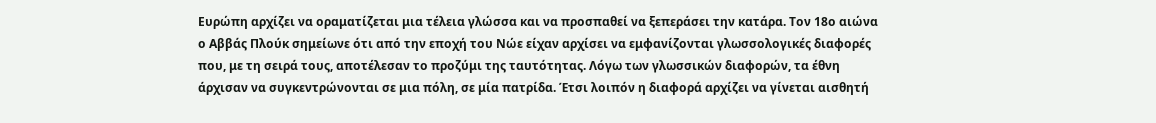Ευρώπη αρχίζει να οραματίζεται μια τέλεια γλώσσα και να προσπαθεί να ξεπεράσει την κατάρα. Τον 18ο αιώνα ο Αββάς Πλούκ σημείωνε ότι από την εποχή του Νώε είχαν αρχίσει να εμφανίζονται γλωσσολογικές διαφορές που, με τη σειρά τους, αποτέλεσαν το προζύμι της ταυτότητας. Λόγω των γλωσσικών διαφορών, τα έθνη άρχισαν να συγκεντρώνονται σε μια πόλη, σε μία πατρίδα. Έτσι λοιπόν η διαφορά αρχίζει να γίνεται αισθητή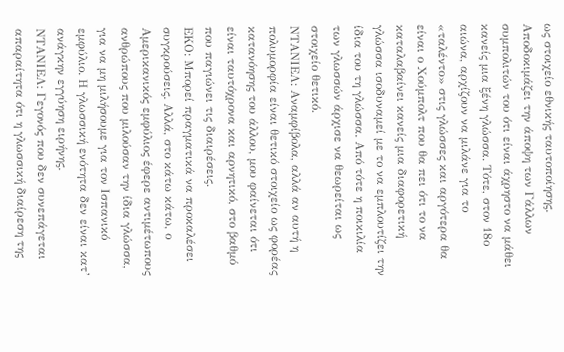ως στοιχείο εθνικής ταυτοποίησης. Αποδοκιμάζει την άποψη των Γάλλων συμπολιτών του ότι είναι άχρηστο να μάθει κανείς μια ξένη γλώσσα. Τότε, στον 18ο αιώνα, αρχίζουν να μιλάνε για το «ταλέντο» στις γλώσσες και αργότερα θα είναι ο Χούμπολτ που θα πει ότι το να καταλαβαίνει κανείς μια διαφορετική γλώσσα ισοδυναμεί με το να εμπλουτίζει την ίδια του τη γλώσσα. Από τότε η ποικιλία των γλωσσών άρχισε να θεωρείται ως στοιχείο θετικό.
ΝΤΑΝΙΕΛ: Αναμφίβολα, αλλά αν αυτή η πολυμορφία είναι θετικό στοιχείο ως φορέας κατανόησης του άλλου, μου φαίνεται ότι είναι ταυτόχρονα και αρνητικό, στο βαθμό που παγιώνει τις διαιρέσεις.
ΕΚΟ: Μπορεί πραγματικά να προκαλέσει συγκρούσεις. Αλλά, στο κάτω κάτω, ο Αμερικανικός εμφύλιος έφερε αντιμέτωπους ανθρώπους που μιλούσαν την ίδια γλώσσα, για να μη μιλήσουμε για τον Ισπανικό εμφύλιο. Η γλωσσική ενότητα δεν είναι κατ’ ανάγκην εγγύηση ειρήνης.
ΝΤΑΝΙΕΛ: Γεγονός που δεν συνεπάγεται απαραίτητα ότι η γλωσσική διαίρεση της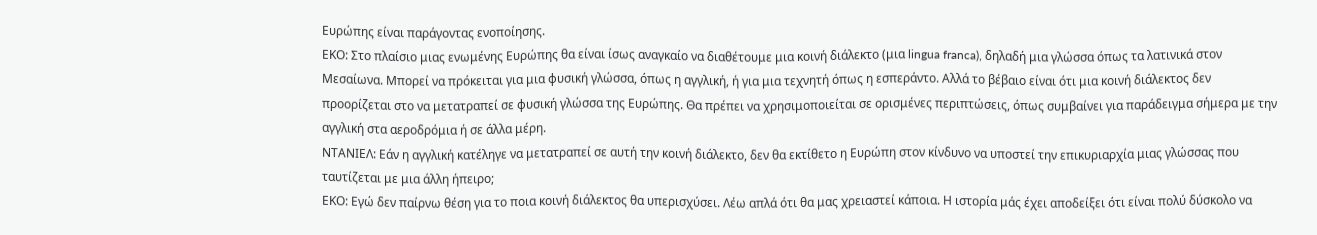Ευρώπης είναι παράγοντας ενοποίησης.
ΕΚΟ: Στο πλαίσιο μιας ενωμένης Ευρώπης θα είναι ίσως αναγκαίο να διαθέτουμε μια κοινή διάλεκτο (μια lingua franca), δηλαδή μια γλώσσα όπως τα λατινικά στον Μεσαίωνα. Μπορεί να πρόκειται για μια φυσική γλώσσα, όπως η αγγλική, ή για μια τεχνητή όπως η εσπεράντο. Αλλά το βέβαιο είναι ότι μια κοινή διάλεκτος δεν προορίζεται στο να μετατραπεί σε φυσική γλώσσα της Ευρώπης. Θα πρέπει να χρησιμοποιείται σε ορισμένες περιπτώσεις, όπως συμβαίνει για παράδειγμα σήμερα με την αγγλική στα αεροδρόμια ή σε άλλα μέρη.
ΝΤΑΝΙΕΛ: Εάν η αγγλική κατέληγε να μετατραπεί σε αυτή την κοινή διάλεκτο, δεν θα εκτίθετο η Ευρώπη στον κίνδυνο να υποστεί την επικυριαρχία μιας γλώσσας που ταυτίζεται με μια άλλη ήπειρο;
ΕΚΟ: Εγώ δεν παίρνω θέση για το ποια κοινή διάλεκτος θα υπερισχύσει. Λέω απλά ότι θα μας χρειαστεί κάποια. Η ιστορία μάς έχει αποδείξει ότι είναι πολύ δύσκολο να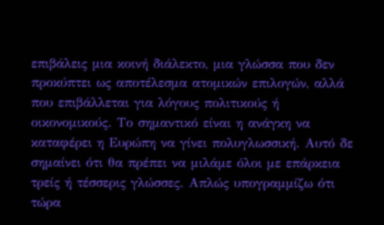επιβάλεις μια κοινή διάλεκτο, μια γλώσσα που δεν προκύπτει ως αποτέλεσμα ατομικών επιλογών, αλλά που επιβάλλεται για λόγους πολιτικούς ή οικονομικούς. Το σημαντικό είναι η ανάγκη να καταφέρει η Ευρώπη να γίνει πολυγλωσσική. Αυτό δε σημαίνει ότι θα πρέπει να μιλάμε όλοι με επάρκεια τρείς ή τέσσερις γλώσσες. Απλώς υπογραμμίζω ότι τώρα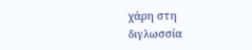χάρη στη διγλωσσία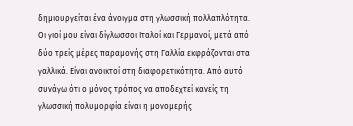δημιουργείται ένα άνοιγμα στη γλωσσική πολλαπλότητα. Οι γιοί μου είναι δίγλωσσοι Ιταλοί και Γερμανοί, μετά από δύο τρείς μέρες παραμονής στη Γαλλία εκφράζονται στα γαλλικά. Είναι ανοικτοί στη διαφορετικότητα. Από αυτό συνάγω ότι ο μόνος τρόπος να αποδεχτεί κανείς τη γλωσσική πολυμορφία είναι η μονομερής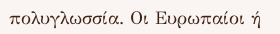πολυγλωσσία. Οι Ευρωπαίοι ή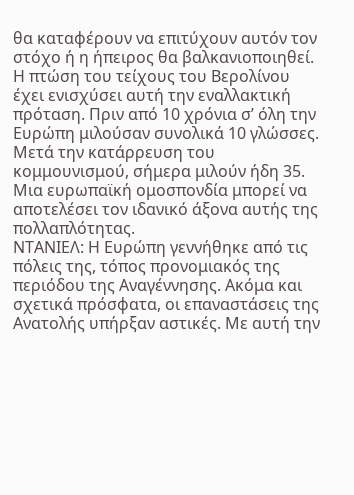θα καταφέρουν να επιτύχουν αυτόν τον στόχο ή η ήπειρος θα βαλκανιοποιηθεί. Η πτώση του τείχους του Βερολίνου έχει ενισχύσει αυτή την εναλλακτική πρόταση. Πριν από 10 χρόνια σ’ όλη την Ευρώπη μιλούσαν συνολικά 10 γλώσσες. Μετά την κατάρρευση του κομμουνισμού, σήμερα μιλούν ήδη 35. Μια ευρωπαϊκή ομοσπονδία μπορεί να αποτελέσει τον ιδανικό άξονα αυτής της πολλαπλότητας.
ΝΤΑΝΙΕΛ: Η Ευρώπη γεννήθηκε από τις πόλεις της, τόπος προνομιακός της περιόδου της Αναγέννησης. Ακόμα και σχετικά πρόσφατα, οι επαναστάσεις της Ανατολής υπήρξαν αστικές. Με αυτή την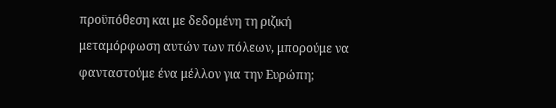προϋπόθεση και με δεδομένη τη ριζική μεταμόρφωση αυτών των πόλεων, μπορούμε να φανταστούμε ένα μέλλον για την Ευρώπη;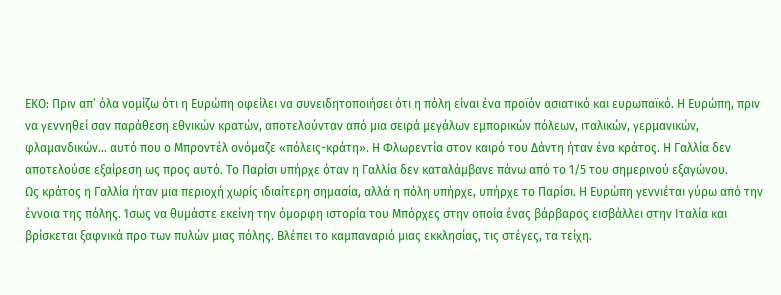ΕΚΟ: Πριν απ’ όλα νομίζω ότι η Ευρώπη οφείλει να συνειδητοποιήσει ότι η πόλη είναι ένα προϊόν ασιατικό και ευρωπαϊκό. Η Ευρώπη, πριν να γεννηθεί σαν παράθεση εθνικών κρατών, αποτελούνταν από μια σειρά μεγάλων εμπορικών πόλεων, ιταλικών, γερμανικών, φλαμανδικών… αυτό που ο Μπροντέλ ονόμαζε «πόλεις-κράτη». Η Φλωρεντία στον καιρό του Δάντη ήταν ένα κράτος. Η Γαλλία δεν αποτελούσε εξαίρεση ως προς αυτό. Το Παρίσι υπήρχε όταν η Γαλλία δεν καταλάμβανε πάνω από το 1/5 του σημερινού εξαγώνου.
Ως κράτος η Γαλλία ήταν μια περιοχή χωρίς ιδιαίτερη σημασία, αλλά η πόλη υπήρχε, υπήρχε το Παρίσι. Η Ευρώπη γεννιέται γύρω από την έννοια της πόλης. Ίσως να θυμάστε εκείνη την όμορφη ιστορία του Μπόρχες στην οποία ένας βάρβαρος εισβάλλει στην Ιταλία και βρίσκεται ξαφνικά προ των πυλών μιας πόλης. Βλέπει το καμπαναριό μιας εκκλησίας, τις στέγες, τα τείχη.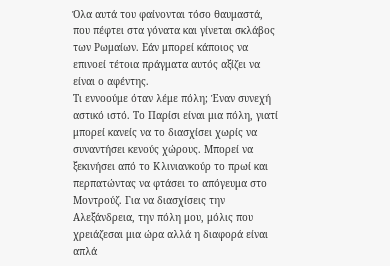Όλα αυτά του φαίνονται τόσο θαυμαστά, που πέφτει στα γόνατα και γίνεται σκλάβος των Ρωμαίων. Εάν μπορεί κάποιος να επινοεί τέτοια πράγματα αυτός αξίζει να είναι ο αφέντης.
Τι εννοούμε όταν λέμε πόλη; Έναν συνεχή αστικό ιστό. Το Παρίσι είναι μια πόλη, γιατί μπορεί κανείς να το διασχίσει χωρίς να συναντήσει κενούς χώρους. Μπορεί να ξεκινήσει από το Κλινιανκούρ το πρωί και περπατώντας να φτάσει το απόγευμα στο Μοντρούζ. Για να διασχίσεις την Αλεξάνδρεια, την πόλη μου, μόλις που χρειάζεσαι μια ώρα αλλά η διαφορά είναι απλά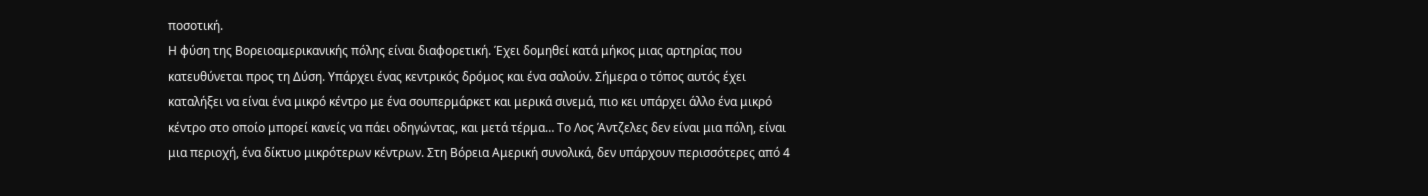ποσοτική.
Η φύση της Βορειοαμερικανικής πόλης είναι διαφορετική. Έχει δομηθεί κατά μήκος μιας αρτηρίας που κατευθύνεται προς τη Δύση. Υπάρχει ένας κεντρικός δρόμος και ένα σαλούν. Σήμερα ο τόπος αυτός έχει καταλήξει να είναι ένα μικρό κέντρο με ένα σουπερμάρκετ και μερικά σινεμά, πιο κει υπάρχει άλλο ένα μικρό κέντρο στο οποίο μπορεί κανείς να πάει οδηγώντας, και μετά τέρμα… Το Λος Άντζελες δεν είναι μια πόλη, είναι μια περιοχή, ένα δίκτυο μικρότερων κέντρων. Στη Βόρεια Αμερική συνολικά, δεν υπάρχουν περισσότερες από 4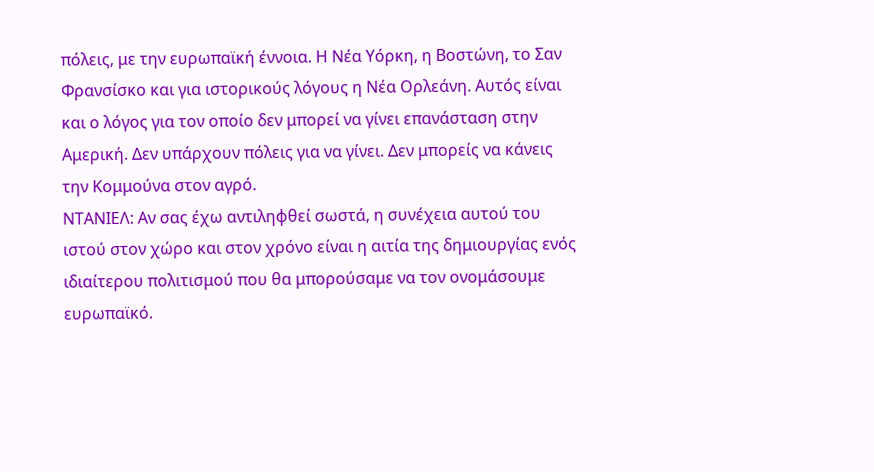πόλεις, με την ευρωπαϊκή έννοια. Η Νέα Υόρκη, η Βοστώνη, το Σαν Φρανσίσκο και για ιστορικούς λόγους η Νέα Ορλεάνη. Αυτός είναι και ο λόγος για τον οποίο δεν μπορεί να γίνει επανάσταση στην Αμερική. Δεν υπάρχουν πόλεις για να γίνει. Δεν μπορείς να κάνεις την Κομμούνα στον αγρό.
ΝΤΑΝΙΕΛ: Αν σας έχω αντιληφθεί σωστά, η συνέχεια αυτού του ιστού στον χώρο και στον χρόνο είναι η αιτία της δημιουργίας ενός ιδιαίτερου πολιτισμού που θα μπορούσαμε να τον ονομάσουμε ευρωπαϊκό.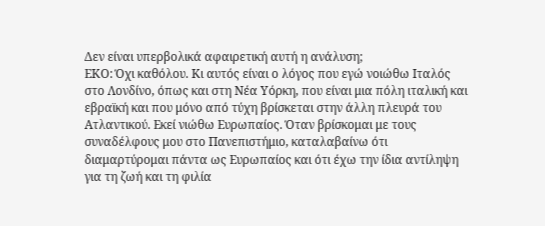Δεν είναι υπερβολικά αφαιρετική αυτή η ανάλυση;
ΕΚΟ: Όχι καθόλου. Κι αυτός είναι ο λόγος που εγώ νοιώθω Ιταλός στο Λονδίνο, όπως και στη Νέα Υόρκη, που είναι μια πόλη ιταλική και εβραϊκή και που μόνο από τύχη βρίσκεται στην άλλη πλευρά του Ατλαντικού. Εκεί νιώθω Ευρωπαίος. Όταν βρίσκομαι με τους συναδέλφους μου στο Πανεπιστήμιο, καταλαβαίνω ότι διαμαρτύρομαι πάντα ως Ευρωπαίος και ότι έχω την ίδια αντίληψη για τη ζωή και τη φιλία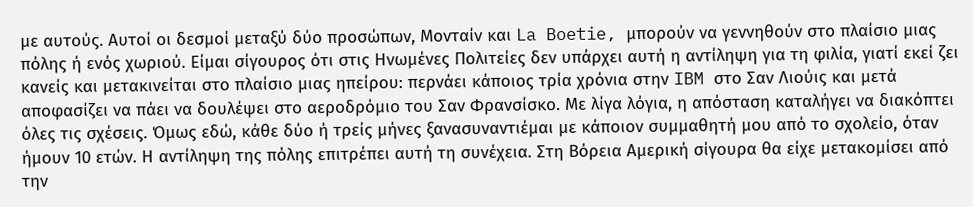με αυτούς. Αυτοί οι δεσμοί μεταξύ δύο προσώπων, Μονταίν και La Boetie, μπορούν να γεννηθούν στο πλαίσιο μιας πόλης ή ενός χωριού. Είμαι σίγουρος ότι στις Ηνωμένες Πολιτείες δεν υπάρχει αυτή η αντίληψη για τη φιλία, γιατί εκεί ζει κανείς και μετακινείται στο πλαίσιο μιας ηπείρου: περνάει κάποιος τρία χρόνια στην IBM στο Σαν Λιούις και μετά αποφασίζει να πάει να δουλέψει στο αεροδρόμιο του Σαν Φρανσίσκο. Με λίγα λόγια, η απόσταση καταλήγει να διακόπτει όλες τις σχέσεις. Όμως εδώ, κάθε δύο ή τρείς μήνες ξανασυναντιέμαι με κάποιον συμμαθητή μου από το σχολείο, όταν ήμουν 10 ετών. Η αντίληψη της πόλης επιτρέπει αυτή τη συνέχεια. Στη Βόρεια Αμερική σίγουρα θα είχε μετακομίσει από την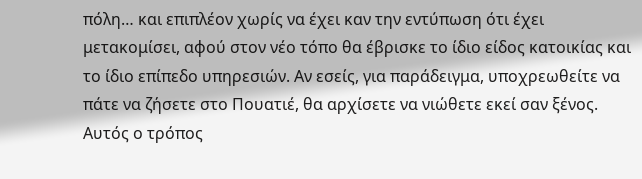πόλη… και επιπλέον χωρίς να έχει καν την εντύπωση ότι έχει μετακομίσει, αφού στον νέο τόπο θα έβρισκε το ίδιο είδος κατοικίας και το ίδιο επίπεδο υπηρεσιών. Αν εσείς, για παράδειγμα, υποχρεωθείτε να πάτε να ζήσετε στο Πουατιέ, θα αρχίσετε να νιώθετε εκεί σαν ξένος. Αυτός ο τρόπος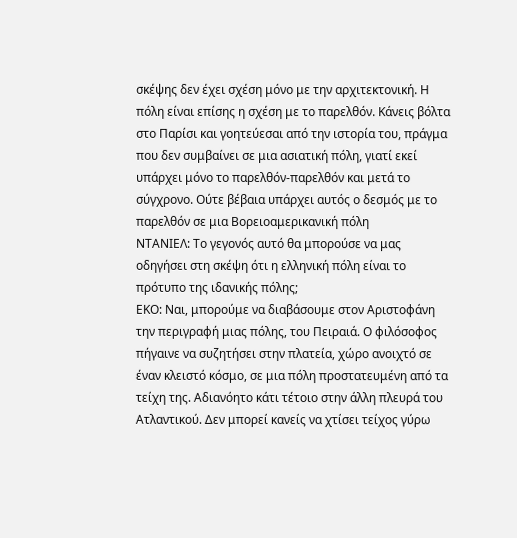σκέψης δεν έχει σχέση μόνο με την αρχιτεκτονική. Η πόλη είναι επίσης η σχέση με το παρελθόν. Κάνεις βόλτα στο Παρίσι και γοητεύεσαι από την ιστορία του, πράγμα που δεν συμβαίνει σε μια ασιατική πόλη, γιατί εκεί υπάρχει μόνο το παρελθόν-παρελθόν και μετά το σύγχρονο. Ούτε βέβαια υπάρχει αυτός ο δεσμός με το παρελθόν σε μια Βορειοαμερικανική πόλη
ΝΤΑΝΙΕΛ: Το γεγονός αυτό θα μπορούσε να μας οδηγήσει στη σκέψη ότι η ελληνική πόλη είναι το πρότυπο της ιδανικής πόλης;
ΕΚΟ: Ναι, μπορούμε να διαβάσουμε στον Αριστοφάνη την περιγραφή μιας πόλης, του Πειραιά. Ο φιλόσοφος πήγαινε να συζητήσει στην πλατεία, χώρο ανοιχτό σε έναν κλειστό κόσμο, σε μια πόλη προστατευμένη από τα τείχη της. Αδιανόητο κάτι τέτοιο στην άλλη πλευρά του Ατλαντικού. Δεν μπορεί κανείς να χτίσει τείχος γύρω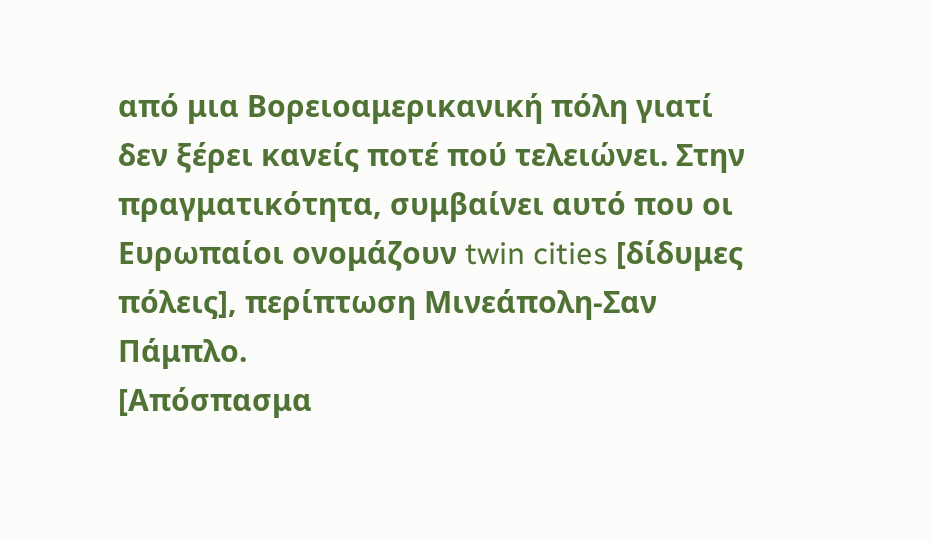από μια Βορειοαμερικανική πόλη γιατί δεν ξέρει κανείς ποτέ πού τελειώνει. Στην πραγματικότητα, συμβαίνει αυτό που οι Ευρωπαίοι ονομάζουν twin cities [δίδυμες πόλεις], περίπτωση Μινεάπολη-Σαν Πάμπλο.
[Απόσπασμα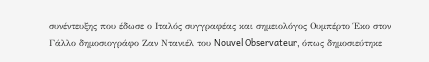συνέντευξης που έδωσε ο Ιταλός συγγραφέας και σημειολόγος Ουμπέρτο Έκο στον Γάλλο δημοσιογράφο Ζαν Ντανιέλ του Nouvel Observateur, όπως δημοσιεύτηκε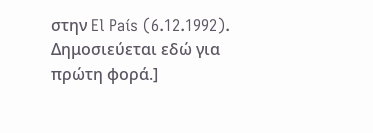στην El País (6.12.1992). Δημοσιεύεται εδώ για πρώτη φορά.]